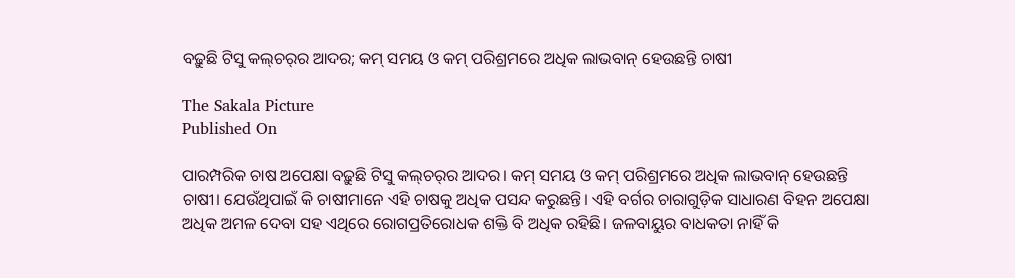ବଢ଼ୁଛି ଟିସୁ କଲ୍‌‌ଚର୍‌‌ର ଆଦର; କମ୍‌‌ ସମୟ ଓ କମ୍‌‌ ପରିଶ୍ରମରେ ଅଧିକ ଲାଭବାନ୍‌‌ ହେଉଛନ୍ତି ଚାଷୀ

The Sakala Picture
Published On

ପାରମ୍ପରିକ ଚାଷ ଅପେକ୍ଷା ବଢ଼ୁଛି ଟିସୁ କଲ୍‌‌ଚର୍‌‌ର ଆଦର। କମ୍‌‌ ସମୟ ଓ କମ୍‌‌ ପରିଶ୍ରମରେ ଅଧିକ ଲାଭବାନ୍‌‌ ହେଉଛନ୍ତି ଚାଷୀ। ଯେଉଁଥିପାଇଁ କି ଚାଷୀମାନେ ଏହି ଚାଷକୁ ଅଧିକ ପସନ୍ଦ କରୁଛନ୍ତି। ଏହି ବର୍ଗର ଚାରାଗୁଡ଼ିକ ସାଧାରଣ ବିହନ ଅପେକ୍ଷା ଅଧିକ ଅମଳ ଦେବା ସହ ଏଥିରେ ରୋଗପ୍ରତିରୋଧକ ଶକ୍ତି ବି ଅଧିକ ରହିଛି। ଜଳବାୟୁର ବାଧକତା ନାହିଁ କି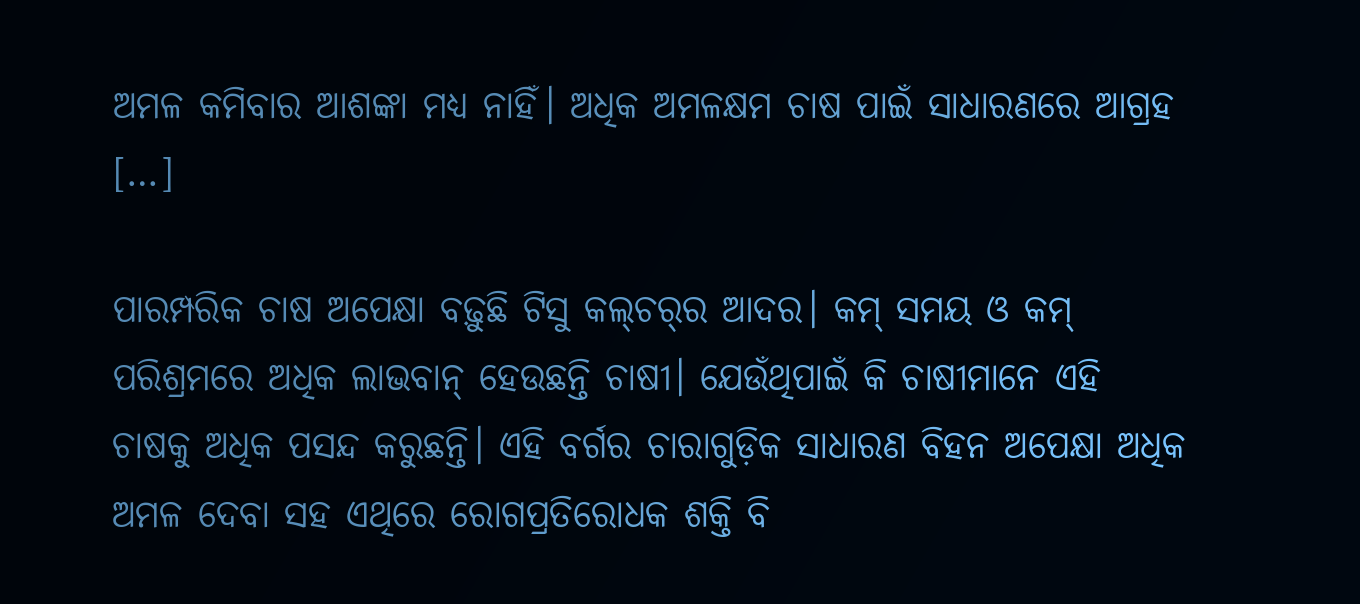ଅମଳ କମିବାର ଆଶଙ୍କା ମଧ୍ୟ ନାହିଁ। ଅଧିକ ଅମଳକ୍ଷମ ଚାଷ ପାଇଁ ସାଧାରଣରେ ଆଗ୍ରହ […]

ପାରମ୍ପରିକ ଚାଷ ଅପେକ୍ଷା ବଢ଼ୁଛି ଟିସୁ କଲ୍‌‌ଚର୍‌‌ର ଆଦର। କମ୍‌‌ ସମୟ ଓ କମ୍‌‌ ପରିଶ୍ରମରେ ଅଧିକ ଲାଭବାନ୍‌‌ ହେଉଛନ୍ତି ଚାଷୀ। ଯେଉଁଥିପାଇଁ କି ଚାଷୀମାନେ ଏହି ଚାଷକୁ ଅଧିକ ପସନ୍ଦ କରୁଛନ୍ତି। ଏହି ବର୍ଗର ଚାରାଗୁଡ଼ିକ ସାଧାରଣ ବିହନ ଅପେକ୍ଷା ଅଧିକ ଅମଳ ଦେବା ସହ ଏଥିରେ ରୋଗପ୍ରତିରୋଧକ ଶକ୍ତି ବି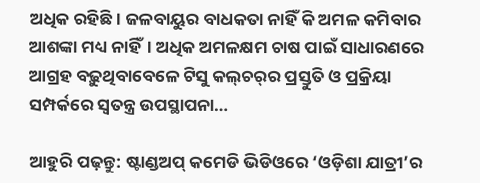ଅଧିକ ରହିଛି। ଜଳବାୟୁର ବାଧକତା ନାହିଁ କି ଅମଳ କମିବାର ଆଶଙ୍କା ମଧ୍ୟ ନାହିଁ। ଅଧିକ ଅମଳକ୍ଷମ ଚାଷ ପାଇଁ ସାଧାରଣରେ ଆଗ୍ରହ ବଢ଼ୁଥିବାବେଳେ ଟିସୁ କଲ୍‌‌ଚର୍‌‌ର ପ୍ରସ୍ତୁତି ଓ ପ୍ରକ୍ରିୟା ସମ୍ପର୍କରେ ସ୍ୱତନ୍ତ୍ର ଉପସ୍ଥାପନା…

ଆହୁରି ପଢ଼ନ୍ତୁ: ଷ୍ଟାଣ୍ଡଅପ୍ କମେଡି ଭିଡିଓରେ ‘ଓଡ଼ିଶା ଯାତ୍ରୀ’ର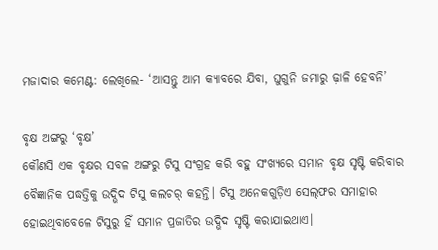ମଜାଦାର କମେଣ୍ଟ: ଲେଖିଲେ- ‘ଆସନ୍ତୁ ଆମ କ୍ୟାବରେ ଯିବା, ଘୁଗୁନି ଜମାରୁ ଢ଼ାଳି ହେବନି’

ବୃକ୍ଷ ଅଙ୍ଗରୁ ‘ବୃକ୍ଷ’
କୌଣସି ଏକ ବୃକ୍ଷର ସବଳ ଅଙ୍ଗରୁ ଟିସୁ ସଂଗ୍ରହ କରି ବହୁ ସଂଖ୍ୟରେ ସମାନ ବୃକ୍ଷ ସୃଷ୍ଟି କରିବାର ବୈଜ୍ଞାନିକ ପଦ୍ଧତ୍ତିକୁ ଉଦ୍ଭିଦ ଟିସୁ କଲଚର୍‌‌ କହନ୍ତି। ଟିସୁ ଅନେକଗୁଡ଼ିଏ ସେଲ୍‌ଫର ସମାହାର ହୋଇଥିବାବେଳେ ଟିସୁରୁ ହିଁ ସମାନ ପ୍ରଜାତିର ଉଦ୍ଭିଦ ସୃଷ୍ଟି କରାଯାଇଥାଏ।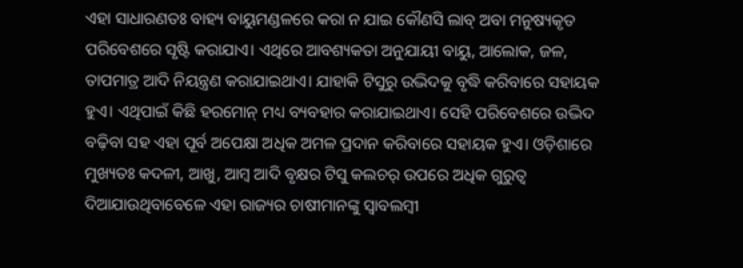ଏହା ସାଧାରଣତଃ ବାହ୍ୟ ବାୟୁମଣ୍ଡଳରେ କରା ନ ଯାଇ କୌଣସି ଲାବ୍‌‌ ଅବା ମନୁଷ୍ୟକୃତ ପରିବେଶରେ ସୃଷ୍ଟି କରାଯାଏ। ଏଥିରେ ଆବଶ୍ୟକତା ଅନୁଯାୟୀ ବାୟୁ, ଆଲୋକ, ଜଳ, ତାପମାତ୍ର ଆଦି ନିୟନ୍ତ୍ରଣ କରାଯାଇଥାଏ। ଯାହାକି ଟିସୁରୁ ଉଦ୍ଭିଦକୁ ବୃଦ୍ଧି କରିବାରେ ସହାୟକ ହୁଏ। ଏଥିପାଇଁ କିଛି ହରମୋନ୍‌‌ ମଧ୍ୟ ବ୍ୟବହାର କରାଯାଇଥାଏ। ସେହି ପରିବେଶରେ ଉଦ୍ଭିଦ ବଢ଼ିବା ସହ ଏହା ପୂର୍ବ ଅପେକ୍ଷା ଅଧିକ ଅମଳ ପ୍ରଦାନ କରିବାରେ ସହାୟକ ହୁଏ। ଓଡ଼ିଶାରେ ମୁଖ୍ୟତଃ କଦଳୀ, ଆଖୁ, ଆମ୍ବ ଆଦି ବୃକ୍ଷର ଟିସୁ କଲଚର୍‌‌ ଉପରେ ଅଧିକ ଗୁରୁତ୍ୱ ଦିଆଯାଉଥିବାବେଳେ ଏହା ରାଜ୍ୟର ଚାଷୀମାନଙ୍କୁ ସ୍ୱାବଲମ୍ବୀ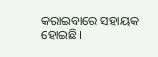କରାଇବାରେ ସହାୟକ ହୋଇଛି।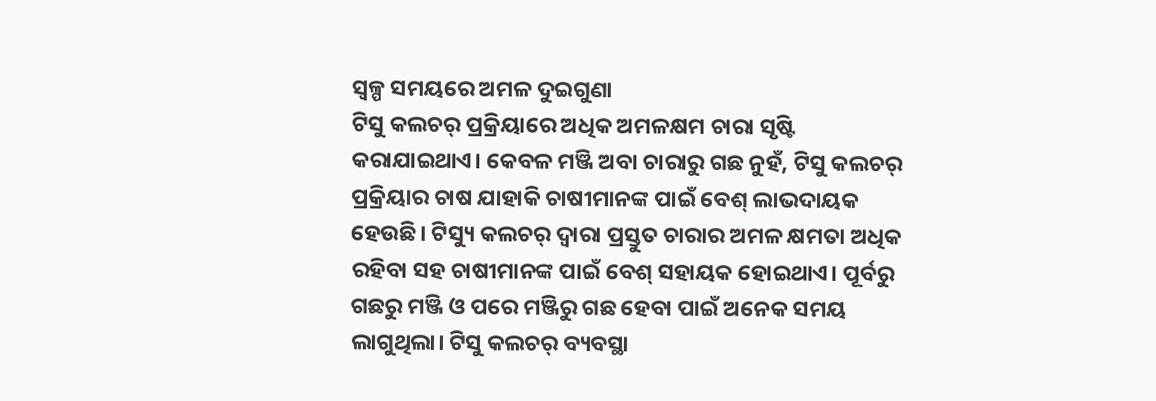ସ୍ୱଳ୍ପ ସମୟରେ ଅମଳ ଦୁଇଗୁଣା
ଟିସୁ କଲଚର୍‌‌ ପ୍ରକ୍ରିୟାରେ ଅଧିକ ଅମଳକ୍ଷମ ଚାରା ସୃଷ୍ଟି କରାଯାଇଥାଏ। କେବଳ ମଞ୍ଜି ଅବା ଚାରାରୁ ଗଛ ନୁହଁ, ଟିସୁ କଲଚର୍‌‌ ପ୍ରକ୍ରିୟାର ଚାଷ ଯାହାକି ଚାଷୀମାନଙ୍କ ପାଇଁ ବେଶ୍‌‌ ଲାଭଦାୟକ ହେଉଛି। ଟିସ୍ୟୁ କଲଚର୍‌‌ ଦ୍ୱାରା ପ୍ରସ୍ତୁତ ଚାରାର ଅମଳ କ୍ଷମତା ଅଧିକ ରହିବା ସହ ଚାଷୀମାନଙ୍କ ପାଇଁ ବେଶ୍‌‌ ସହାୟକ ହୋଇଥାଏ। ପୂର୍ବରୁ ଗଛରୁ ମଞ୍ଜି ଓ ପରେ ମଞ୍ଜିରୁ ଗଛ ହେବା ପାଇଁ ଅନେକ ସମୟ ଲାଗୁଥିଲା। ଟିସୁ କଲଚର୍‌‌ ବ୍ୟବସ୍ଥା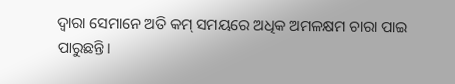ଦ୍ୱାରା ସେମାନେ ଅତି କମ୍‌‌ ସମୟରେ ଅଧିକ ଅମଳକ୍ଷମ ଚାରା ପାଇ ପାରୁଛନ୍ତି।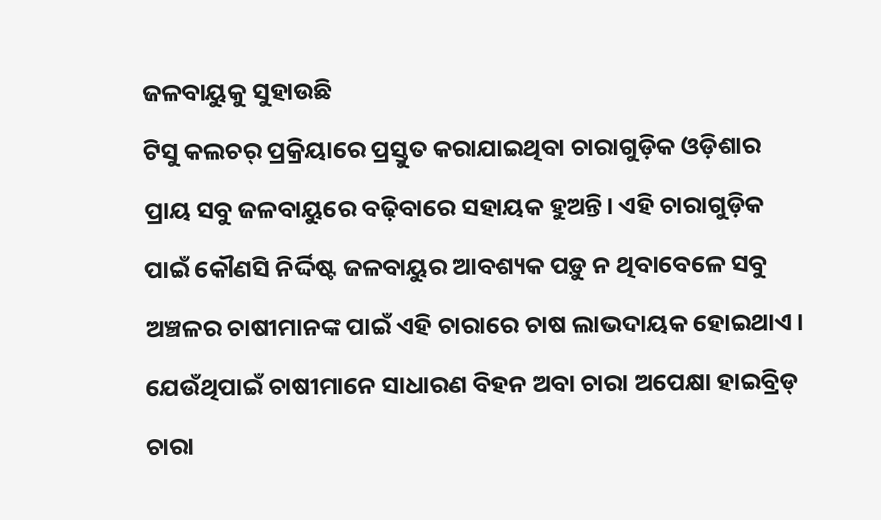ଜଳବାୟୁକୁ ସୁହାଉଛି
ଟିସୁ କଲଚର୍‌‌ ପ୍ରକ୍ରିୟାରେ ପ୍ରସ୍ତୁତ କରାଯାଇଥିବା ଚାରାଗୁଡ଼ିକ ଓଡ଼ିଶାର ପ୍ରାୟ ସବୁ ଜଳବାୟୁରେ ବଢ଼ିବାରେ ସହାୟକ ହୁଅନ୍ତି। ଏହି ଚାରାଗୁଡ଼ିକ ପାଇଁ କୌଣସି ନିର୍ଦ୍ଦିଷ୍ଟ ଜଳବାୟୁର ଆବଶ୍ୟକ ପଡ଼ୁ ନ ଥିବାବେଳେ ସବୁ ଅଞ୍ଚଳର ଚାଷୀମାନଙ୍କ ପାଇଁ ଏହି ଚାରାରେ ଚାଷ ଲାଭଦାୟକ ହୋଇଥାଏ। ଯେଉଁଥିପାଇଁ ଚାଷୀମାନେ ସାଧାରଣ ବିହନ ଅବା ଚାରା ଅପେକ୍ଷା ହାଇବ୍ରିଡ୍‌‌ ଚାରା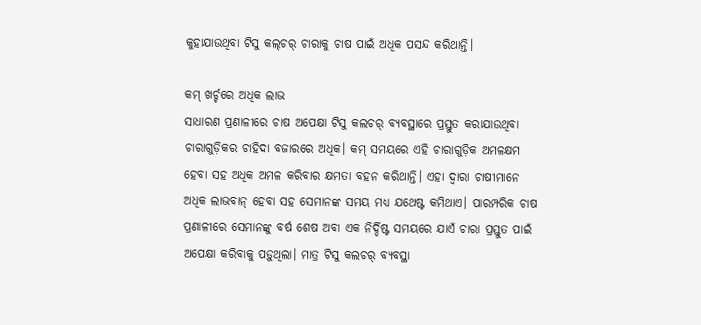କୁହାଯାଉଥିବା ଟିସୁ କଲ୍‌‌ଚର୍‌‌ ଚାରାକୁ ଚାଷ ପାଇଁ ଅଧିକ ପସନ୍ଦ କରିଥାନ୍ତି।

କମ୍ ଖର୍ଚ୍ଚରେ ଅଧିକ ଲାଭ
ସାଧାରଣ ପ୍ରଣାଳୀରେ ଚାଷ ଅପେକ୍ଷା ଟିସୁ କଲଚର୍‌‌ ବ୍ୟବସ୍ଥାରେ ପ୍ରସ୍ତୁତ କରାଯାଉଥିବା ଚାରାଗୁଡ଼ିକର ଚାହିଦା ବଜାରରେ ଅଧିକ। କମ୍‌‌ ସମୟରେ ଏହି ଚାରାଗୁଡ଼ିକ ଅମଳକ୍ଷମ ହେବା ସହ ଅଧିକ ଅମଳ କରିବାର କ୍ଷମତା ବହନ କରିଥାନ୍ତି। ଏହା ଦ୍ୱାରା ଚାଷୀମାନେ ଅଧିକ ଲାଭବାନ୍‌‌ ହେବା ସହ ସେମାନଙ୍କ ସମୟ ମଧ୍ୟ ଯଥେଷ୍ଟ କମିଥାଏ। ପାରମ୍ପରିକ ଚାଷ ପ୍ରଣାଳୀରେ ସେମାନଙ୍କୁ ବର୍ଷ ଶେଷ ଅବା ଏକ ନିର୍ଦ୍ଦିଷ୍ଟ ସମୟରେ ଯାଏଁ ଚାରା ପ୍ରସ୍ତୁତ ପାଇଁ ଅପେକ୍ଷା କରିବାକୁ ପଡ଼ୁଥିଲା। ମାତ୍ର ଟିସୁ କଲଚର୍‌‌ ବ୍ୟବସ୍ଥା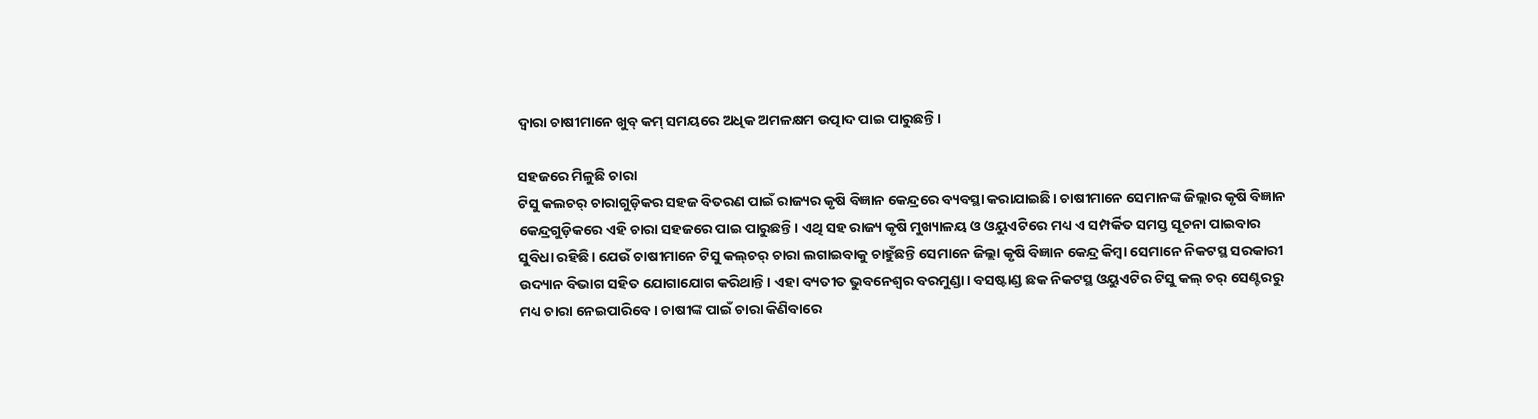ଦ୍ୱାରା ଚାଷୀମାନେ ଖୁବ୍‌‌ କମ୍‌‌ ସମୟରେ ଅଧିକ ଅମଳକ୍ଷମ ଉତ୍ପାଦ ପାଇ ପାରୁଛନ୍ତି।

ସହଜରେ ମିଳୁଛି ଚାରା
ଟିସୁ କଲଚର୍‌‌ ଚାରାଗୁଡ଼ିକର ସହଜ ବିତରଣ ପାଇଁ ରାଜ୍ୟର କୃଷି ବିଜ୍ଞାନ କେନ୍ଦ୍ରରେ ବ୍ୟବସ୍ଥା କରାଯାଇଛି। ଚାଷୀମାନେ ସେମାନଙ୍କ ଜିଲ୍ଲାର କୃଷି ବିଜ୍ଞାନ କେନ୍ଦ୍ରଗୁଡ଼ିକରେ ଏହି ଚାରା ସହଜରେ ପାଇ ପାରୁଛନ୍ତି। ଏଥି ସହ ରାଜ୍ୟ କୃଷି ମୁଖ୍ୟାଳୟ ଓ ଓୟୁଏଟିରେ ମଧ୍ୟ ଏ ସମ୍ପର୍କିତ ସମସ୍ତ ସୂଚନା ପାଇବାର ସୁବିଧା ରହିଛି। ଯେଉଁ ଚାଷୀମାନେ ଟିସୁ କଲ୍‌‌ଚର୍‌‌ ଚାରା ଲଗାଇବାକୁ ଚାହୁଁଛନ୍ତି ସେମାନେ ଜିଲ୍ଲା କୃଷି ବିଜ୍ଞାନ କେନ୍ଦ୍ର କିମ୍ୱା ସେମାନେ ନିକଟସ୍ଥ ସରକାରୀ ଉଦ୍ୟାନ ବିଭାଗ ସହିତ ଯୋଗାଯୋଗ କରିଥାନ୍ତି। ଏହା ବ୍ୟତୀତ ଭୁବନେଶ୍ୱର ବରମୁଣ୍ଡା। ବସଷ୍ଟାଣ୍ଡ ଛକ ନିକଟସ୍ଥ ଓୟୁଏଟିର ଟିସୁ କଲ୍‌‌ ଚର୍‌‌ ସେଣ୍ଟରରୁ ମଧ୍ୟ ଚାରା ନେଇପାରିବେ। ଚାଷୀଙ୍କ ପାଇଁ ଚାରା କିଣିବାରେ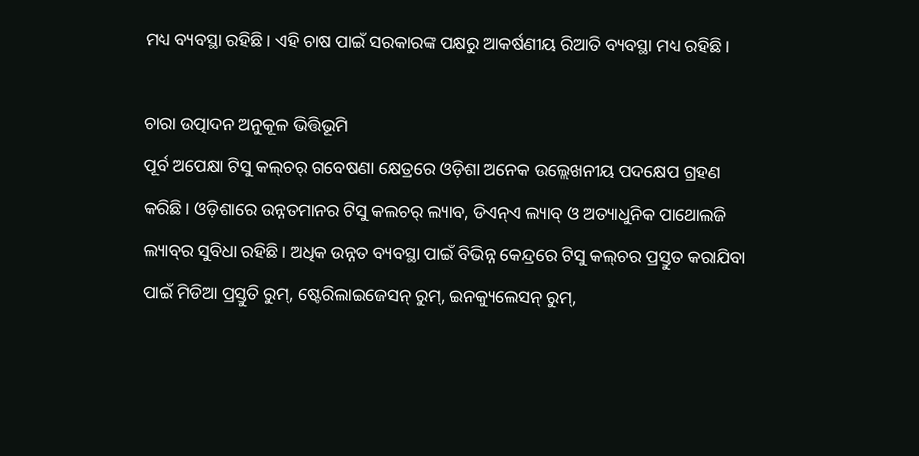ମଧ୍ୟ ବ୍ୟବସ୍ଥା ରହିଛି। ଏହି ଚାଷ ପାଇଁ ସରକାରଙ୍କ ପକ୍ଷରୁ ଆକର୍ଷଣୀୟ ରିଆତି ବ୍ୟବସ୍ଥା ମଧ୍ୟ ରହିଛି।

ଚାରା ଉତ୍ପାଦନ ଅନୁକୂଳ ଭିତ୍ତିଭୂମି
ପୂର୍ବ ଅପେକ୍ଷା ଟିସୁ କଲ୍‌‌ଚର୍‌‌ ଗବେଷଣା କ୍ଷେତ୍ରରେ ଓଡ଼ିଶା ଅନେକ ଉଲ୍ଲେଖନୀୟ ପଦକ୍ଷେପ ଗ୍ରହଣ କରିଛି। ଓଡ଼ିଶାରେ ଉନ୍ନତମାନର ଟିସୁ କଲଚର୍‌‌ ଲ୍ୟାବ, ଡିଏନ୍‌‌ଏ ଲ୍ୟାବ୍‌‌ ଓ ଅତ୍ୟାଧୁନିକ ପାଥୋଲଜି ଲ୍ୟାବ୍‌‌ର ସୁବିଧା ରହିଛି। ଅଧିକ ଉନ୍ନତ ବ୍ୟବସ୍ଥା ପାଇଁ ବିଭିନ୍ନ କେନ୍ଦ୍ରରେ ଟିସୁ କଲ୍‌‌ଚର ପ୍ରସ୍ତୁତ କରାଯିବା ପାଇଁ ମିଡିଆ ପ୍ରସ୍ତୁତି ରୁମ୍‌‌, ଷ୍ଟେରିଲାଇଜେସନ୍‌‌ ରୁମ୍‌‌, ଇନକ୍ୟୁଲେସନ୍‌‌ ରୁମ୍‌‌,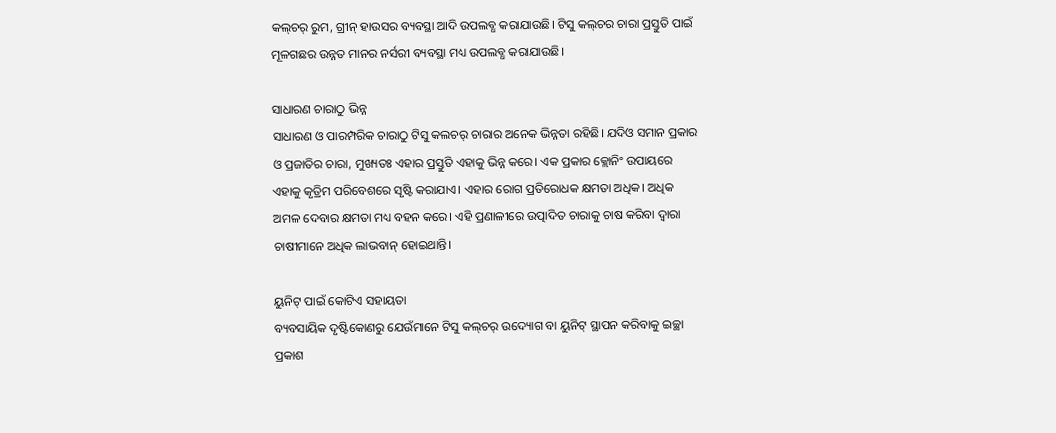କଲ୍‌‌ଚର୍‌‌ ରୁମ, ଗ୍ରୀନ୍‌‌ ହାଉସର ବ୍ୟବସ୍ଥା ଆଦି ଉପଲବ୍ଧ କରାଯାଉଛି। ଟିସୁ କଲ୍‌‌ଚର ଚାରା ପ୍ରସ୍ତୁତି ପାଇଁ ମୂଳଗଛର ଉନ୍ନତ ମାନର ନର୍ସରୀ ବ୍ୟବସ୍ଥା ମଧ୍ୟ ଉପଲବ୍ଧ କରାଯାଉଛି।

ସାଧାରଣ ଚାରାଠୁ ଭିନ୍ନ
ସାଧାରଣ ଓ ପାରମ୍ପରିକ ଚାରାଠୁ ଟିସୁ କଲଚର୍‌‌ ଚାରାର ଅନେକ ଭିନ୍ନତା ରହିଛି। ଯଦିଓ ସମାନ ପ୍ରକାର ଓ ପ୍ରଜାତିର ଚାରା, ମୁଖ୍ୟତଃ ଏହାର ପ୍ରସ୍ତୁତି ଏହାକୁ ଭିନ୍ନ କରେ। ଏକ ପ୍ରକାର କ୍ଲୋନିଂ ଉପାୟରେ ଏହାକୁ କୃତ୍ରିମ ପରିବେଶରେ ସୃଷ୍ଟି କରାଯାଏ। ଏହାର ରୋଗ ପ୍ରତିରୋଧକ କ୍ଷମତା ଅଧିକ। ଅଧିକ ଅମଳ ଦେବାର କ୍ଷମତା ମଧ୍ୟ ବହନ କରେ। ଏହି ପ୍ରଣାଳୀରେ ଉତ୍ପାଦିତ ଚାରାକୁ ଚାଷ କରିବା ଦ୍ୱାରା ଚାଷୀମାନେ ଅଧିକ ଲାଭବାନ୍‌‌ ହୋଇଥାନ୍ତି।

ୟୁନିଟ୍‌‌ ପାଇଁ କୋଟିଏ ସହାୟତା
ବ୍ୟବସାୟିକ ଦୃଷ୍ଟିକୋଣରୁ ଯେଉଁମାନେ ଟିସୁ କଲ୍‌‌ଚର୍‌‌ ଉଦ୍ୟୋଗ ବା ୟୁନିଟ୍‌‌ ସ୍ଥାପନ କରିବାକୁ ଇଚ୍ଛା ପ୍ରକାଶ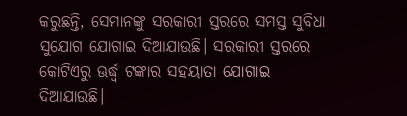କରୁଛନ୍ତି, ସେମାନଙ୍କୁ ସରକାରୀ ସ୍ତରରେ ସମସ୍ତ ସୁବିଧା ସୁଯୋଗ ଯୋଗାଇ ଦିଆଯାଉଛି। ସରକାରୀ ସ୍ତରରେ କୋଟିଏରୁ ଊର୍ଦ୍ଧ୍ବ ଟଙ୍କାର ସହୟାତା ଯୋଗାଇ ଦିଆଯାଉଛି।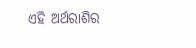ଏହି ଅର୍ଥରାଶିର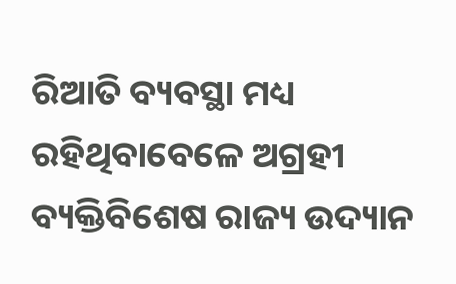ରିଆତି ବ୍ୟବସ୍ଥା ମଧ୍ୟ ରହିଥିବାବେଳେ ଅଗ୍ରହୀ ବ୍ୟକ୍ତିବିଶେଷ ରାଜ୍ୟ ଉଦ୍ୟାନ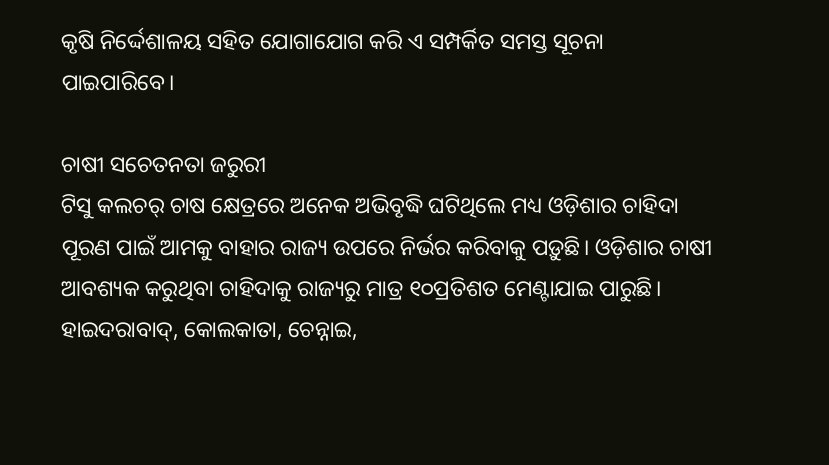କୃଷି ନିର୍ଦ୍ଦେଶାଳୟ ସହିତ ଯୋଗାଯୋଗ କରି ଏ ସମ୍ପର୍କିତ ସମସ୍ତ ସୂଚନା ପାଇପାରିବେ।

ଚାଷୀ ସଚେତନତା ଜରୁରୀ
ଟିସୁ କଲଚର୍‌‌ ଚାଷ କ୍ଷେତ୍ରରେ ଅନେକ ଅଭିବୃଦ୍ଧି ଘଟିଥିଲେ ମଧ୍ୟ ଓଡ଼ିଶାର ଚାହିଦା ପୂରଣ ପାଇଁ ଆମକୁ ବାହାର ରାଜ୍ୟ ଉପରେ ନିର୍ଭର କରିବାକୁ ପଡ଼ୁଛି। ଓଡ଼ିଶାର ଚାଷୀ ଆବଶ୍ୟକ କରୁଥିବା ଚାହିଦାକୁ ରାଜ୍ୟରୁ ମାତ୍ର ୧୦ପ୍ରତିଶତ ମେଣ୍ଟାଯାଇ ପାରୁଛି। ହାଇଦରାବାଦ୍‌‌, କୋଲକାତା, ଚେନ୍ନାଇ,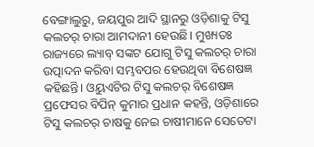ବେଙ୍ଗାଲୁରୁ, ଜୟପୁର ଆଦି ସ୍ଥାନରୁ ଓଡ଼ିଶାକୁ ଟିସୁ କଲଚର୍‌‌ ଚାରା ଆମଦାନୀ ହେଉଛି। ମୁଖ୍ୟତଃ ରାଜ୍ୟରେ ଲ୍ୟାବ୍‌‌ ସଙ୍କଟ ଯୋଗୁ ଟିସୁ କଲଚର୍‌‌ ଚାରା ଉତ୍ପାଦନ କରିବା ସମ୍ଭବପର ହେଉଥିବା ବିଶେଷଜ୍ଞ କହିଛନ୍ତି। ଓୟୁଏଟିର ଟିସୁ କଲଚର୍‌‌ ବିଶେଷଜ୍ଞ ପ୍ରଫେସର ବିପିନ୍‌‌ କୁମାର ପ୍ରଧାନ କହନ୍ତି, ଓଡ଼ିଶାରେ ଟିସୁ କଲଚର୍‌‌ ଚାଷକୁ ନେଇ ଚାଷୀମାନେ ସେତେଟା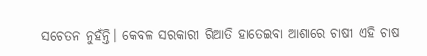ସଚେତନ ନୁହଁନ୍ତି। କେବଳ ସରକାରୀ ରିଆତି ହାତେଇବା ଆଶାରେ ଚାଷୀ ଏହି ଚାଷ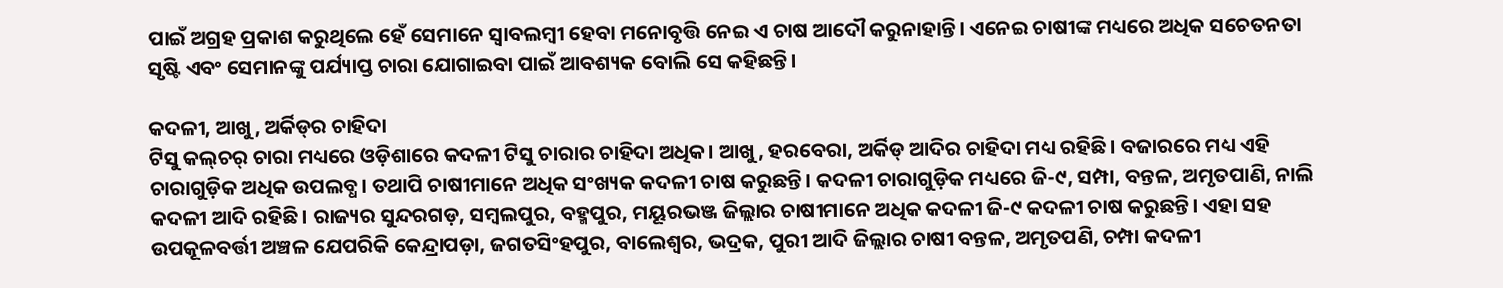ପାଇଁ ଅଗ୍ରହ ପ୍ରକାଶ କରୁଥିଲେ ହେଁ ସେମାନେ ସ୍ୱାବଲମ୍ବୀ ହେବା ମନୋବୃତ୍ତି ନେଇ ଏ ଚାଷ ଆଦୌ କରୁନାହାନ୍ତି। ଏନେଇ ଚାଷୀଙ୍କ ମଧ୍ୟରେ ଅଧିକ ସଚେତନତା ସୃଷ୍ଟି ଏବଂ ସେମାନଙ୍କୁ ପର୍ଯ୍ୟାପ୍ତ ଚାରା ଯୋଗାଇବା ପାଇଁ ଆବଶ୍ୟକ ବୋଲି ସେ କହିଛନ୍ତି।

କଦଳୀ, ଆଖୁ, ଅର୍କିଡ୍‌‌ର ଚାହିଦା
ଟିସୁ କଲ୍‌‌ଚର୍‌‌ ଚାରା ମଧ୍ୟରେ ଓଡ଼ିଶାରେ କଦଳୀ ଟିସୁ ଚାରାର ଚାହିଦା ଅଧିକ। ଆଖୁ, ହରବେରା, ଅର୍କିଡ୍‌‌ ଆଦିର ଚାହିଦା ମଧ୍ୟ ରହିଛି। ବଜାରରେ ମଧ୍ୟ ଏହି ଚାରାଗୁଡ଼ିକ ଅଧିକ ଉପଲବ୍ଧ। ତଥାପି ଚାଷୀମାନେ ଅଧିକ ସଂଖ୍ୟକ କଦଳୀ ଚାଷ କରୁଛନ୍ତି। କଦଳୀ ଚାରାଗୁଡ଼ିକ ମଧ୍ୟରେ ଜି-୯, ସମ୍ପା, ବନ୍ତଳ, ଅମୃତପାଣି, ନାଲି କଦଳୀ ଆଦି ରହିଛି। ରାଜ୍ୟର ସୁନ୍ଦରଗଡ଼, ସମ୍ୱଲପୁର, ବହ୍ମପୁର, ମୟୂରଭଞ୍ଜ ଜିଲ୍ଲାର ଚାଷୀମାନେ ଅଧିକ କଦଳୀ ଜି-୯ କଦଳୀ ଚାଷ କରୁଛନ୍ତି। ଏହା ସହ ଉପକୂଳବର୍ତ୍ତୀ ଅଞ୍ଚଳ ଯେପରିକି କେନ୍ଦ୍ରାପଡ଼ା, ଜଗତସିଂହପୁର, ବାଲେଶ୍ୱର, ଭଦ୍ରକ, ପୁରୀ ଆଦି ଜିଲ୍ଲାର ଚାଷୀ ବନ୍ତଳ, ଅମୃତପଣି, ଚମ୍ପା କଦଳୀ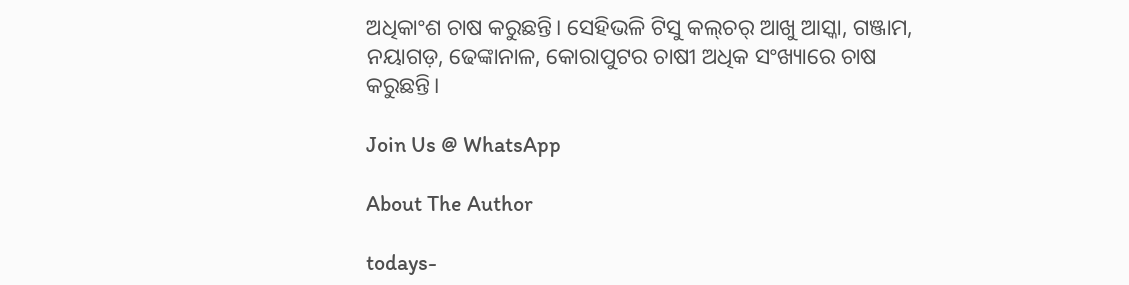ଅଧିକାଂଶ ଚାଷ କରୁଛନ୍ତି। ସେହିଭଳି ଟିସୁ କଲ୍‌‌ଚର୍‌‌ ଆଖୁ ଆସ୍କା, ଗଞ୍ଜାମ, ନୟାଗଡ଼, ଢେଙ୍କାନାଳ, କୋରାପୁଟର ଚାଷୀ ଅଧିକ ସଂଖ୍ୟାରେ ଚାଷ କରୁଛନ୍ତି।

Join Us @ WhatsApp

About The Author

todays-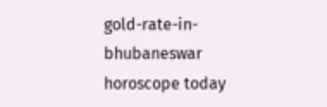gold-rate-in-bhubaneswar
horoscope today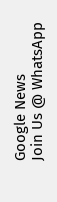Google News
Join Us @ WhatsApp